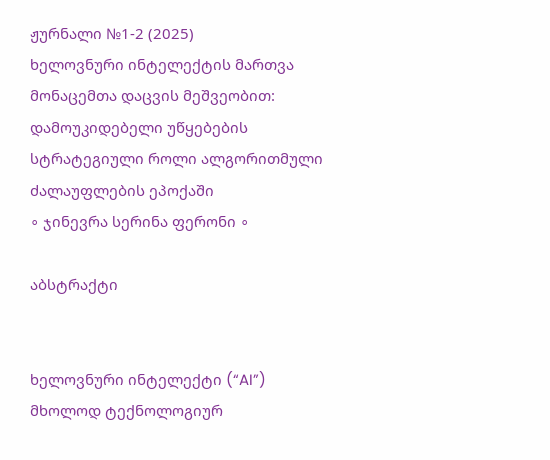ჟურნალი №1-2 (2025)
ხელოვნური ინტელექტის მართვა მონაცემთა დაცვის მეშვეობით: დამოუკიდებელი უწყებების სტრატეგიული როლი ალგორითმული ძალაუფლების ეპოქაში
∘ ჯინევრა სერინა ფერონი ∘

აბსტრაქტი


ხელოვნური ინტელექტი (“AI”) მხოლოდ ტექნოლოგიურ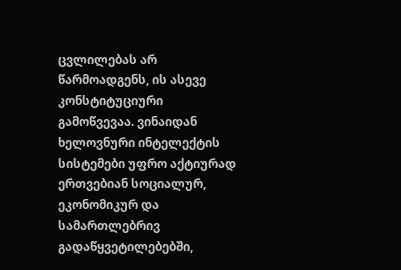ცვლილებას არ წარმოადგენს, ის ასევე კონსტიტუციური გამოწვევაა. ვინაიდან ხელოვნური ინტელექტის სისტემები უფრო აქტიურად ერთვებიან სოციალურ, ეკონომიკურ და სამართლებრივ გადაწყვეტილებებში,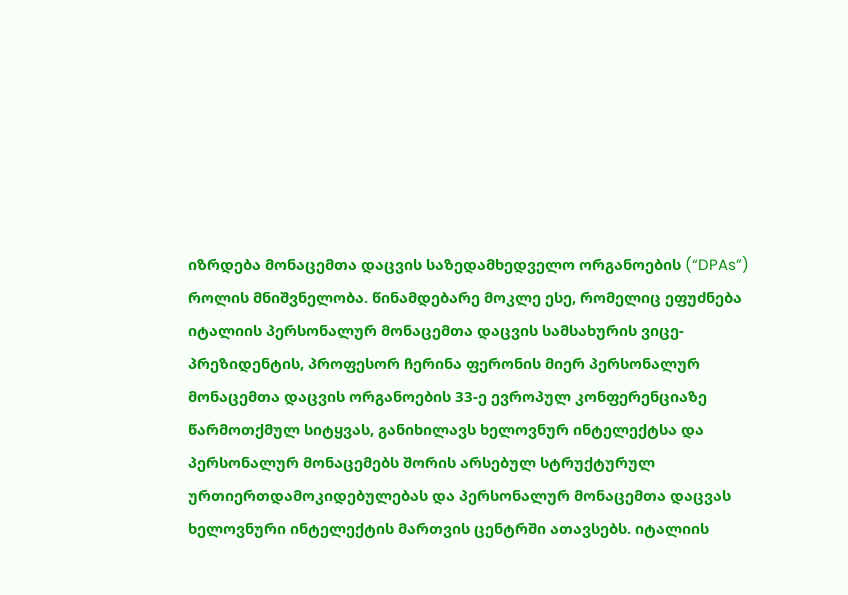იზრდება მონაცემთა დაცვის საზედამხედველო ორგანოების (“DPAs”) როლის მნიშვნელობა. წინამდებარე მოკლე ესე, რომელიც ეფუძნება იტალიის პერსონალურ მონაცემთა დაცვის სამსახურის ვიცე-პრეზიდენტის, პროფესორ ჩერინა ფერონის მიერ პერსონალურ მონაცემთა დაცვის ორგანოების 33-ე ევროპულ კონფერენციაზე წარმოთქმულ სიტყვას, განიხილავს ხელოვნურ ინტელექტსა და პერსონალურ მონაცემებს შორის არსებულ სტრუქტურულ ურთიერთდამოკიდებულებას და პერსონალურ მონაცემთა დაცვას ხელოვნური ინტელექტის მართვის ცენტრში ათავსებს. იტალიის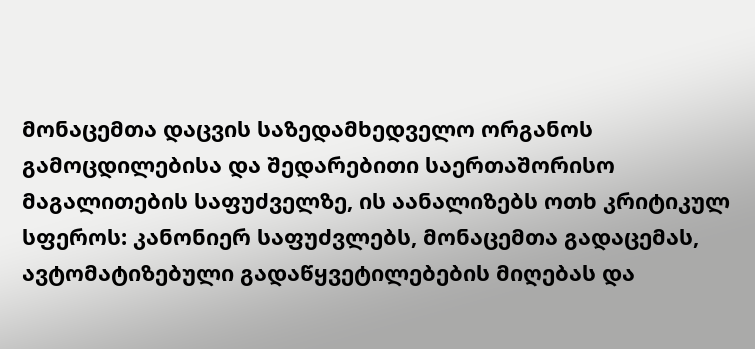მონაცემთა დაცვის საზედამხედველო ორგანოს გამოცდილებისა და შედარებითი საერთაშორისო მაგალითების საფუძველზე, ის აანალიზებს ოთხ კრიტიკულ სფეროს: კანონიერ საფუძვლებს, მონაცემთა გადაცემას, ავტომატიზებული გადაწყვეტილებების მიღებას და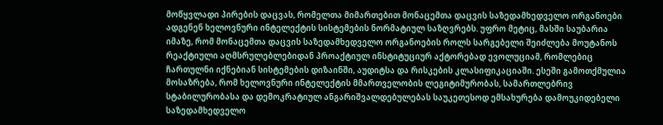მოწყვლადი პირების დაცვას, რომელთა მიმართებით მონაცემთა დაცვის საზედამხედველო ორგანოები ადგენენ ხელოვნური ინტელექტის სისტემების ნორმატიულ საზღვრებს. უფრო მეტიც, მასში საუბარია იმაზე, რომ მონაცემთა დაცვის საზედამხედველო ორგანოების როლს სარგებელი შეიძლება მოუტანოს რეაქტიული აღმსრულებლებიდან პროაქტიულ ინსტიტუციურ აქტორებად ევოლუციამ, რომლებიც ჩართულნი იქნებიან სისტემების დიზაინში, აუდიტსა და რისკების კლასიფიკაციაში. ესეში გამოთქმულია მოსაზრება, რომ ხელოვნური ინტელექტის მმართველობის ლეგიტიმურობას, სამართლებრივ სტაბილურობასა და დემოკრატიულ ანგარიშვალდებულებას საუკეთესოდ ემსახურება დამოუკიდებელი საზედამხედველო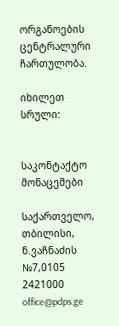ორგანოების ცენტრალური ჩართულობა.

იხილეთ სრული:


საკონტაქტო მონაცემები

საქართველო, თბილისი, ნ.ვაჩნაძის №7,0105
2421000
office@pdps.ge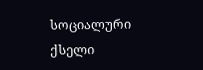სოციალური ქსელი